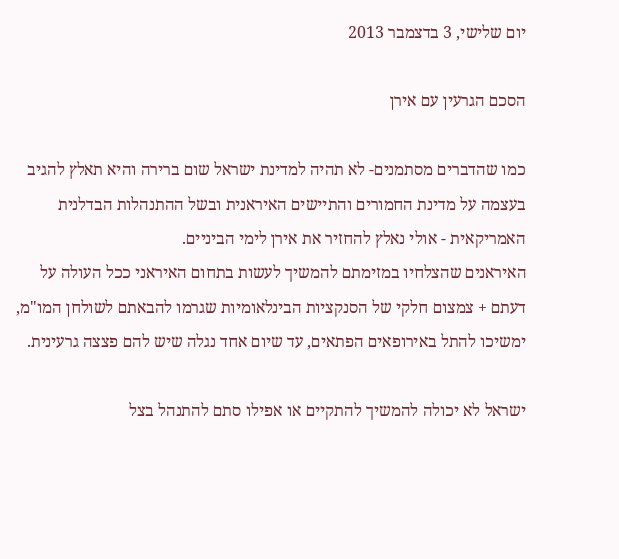יום שלישי, 3 בדצמבר 2013

הסכם הגרעין עם אירן

כמו שהדברים מסתמנים- לא תהיה למדינת ישראל שום ברירה והיא תאלץ להגיב בעצמה על מדינת החמורים והתיישים האיראנית ובשל ההתנהלות הבדלנית האמריקאית - אולי נאלץ להחזיר את אירן לימי הביניים.
האיראנים שהצלחיו במזימתם להמשיך לעשות בתחום האיראני ככל העולה על דעתם + צמצום חלקי של הסנקציות הבינלאומיות שגרמו להבאתם לשולחן המו"מ, ימשיכו להתל באירופאים הפתאים, עד שיום אחד נגלה שיש להם פצצה גרעינית.

ישראל לא יכולה להמשיך להתקיים או אפילו סתם להתנהל בצל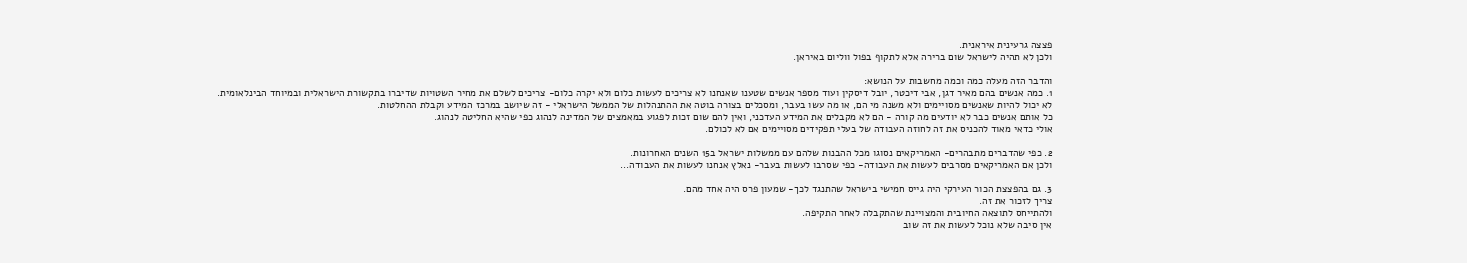פצצה גרעינית איראנית.
ולכן לא תהיה לישראל שום ברירה אלא לתקוף בפול ווליום באיראן.

והדבר הזה מעלה כמה וכמה מחשבות על הנושא:
1. כמה אנשים בהם מאיר דגן, אבי דיכטר, יובל דיסקין ועוד מספר אנשים שטענו שאנחנו לא צריכים לעשות כלום ולא יקרה כלום- צריכים לשלם את מחיר השטויות שדיברו בתקשורת הישראלית ובמיוחד הבינלאומית.
לא יכול להיות שאנשים מסויימים ולא משנה מי הם, או מה עשו בעבר, ומסכלים בצורה בוטה את ההתנהלות של הממשל הישראלי - זה שיושב במרכז המידע וקבלת ההחלטות.
כל אותם אנשים כבר לא יודעים מה קורה - הם לא מקבלים את המידע העדכני, ואין להם שום זכות לפגוע במאמצים של המדינה לנהוג כפי שהיא החליטה לנהוג.
אולי כדאי מאוד להכניס את זה לחוזה העבודה של בעלי תפקידים מסויימים אם לא לכולם.

2. כפי שהדברים מתבהרים- האמריקאים נסוגו מכל ההבנות שלהם עם ממשלות ישראל ב15 השנים האחרונות.
ולכן אם האמריקאים מסרבים לעשות את העבודה- כפי שסרבו לעשות בעבר- נאלץ אנחנו לעשות את העבודה...

3. גם בהפצצת הכור העירקי היה גייס חמישי בישראל שהתנגד לכך- שמעון פרס היה אחד מהם.
צריך לזכור את זה.
ולהתייחס לתוצאה החיובית והמצויינת שהתקבלה לאחר התקיפה.
אין סיבה שלא נוכל לעשות את זה שוב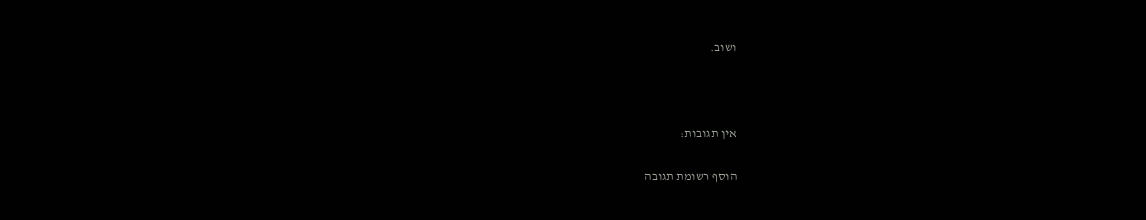ושוב.



אין תגובות:

הוסף רשומת תגובה